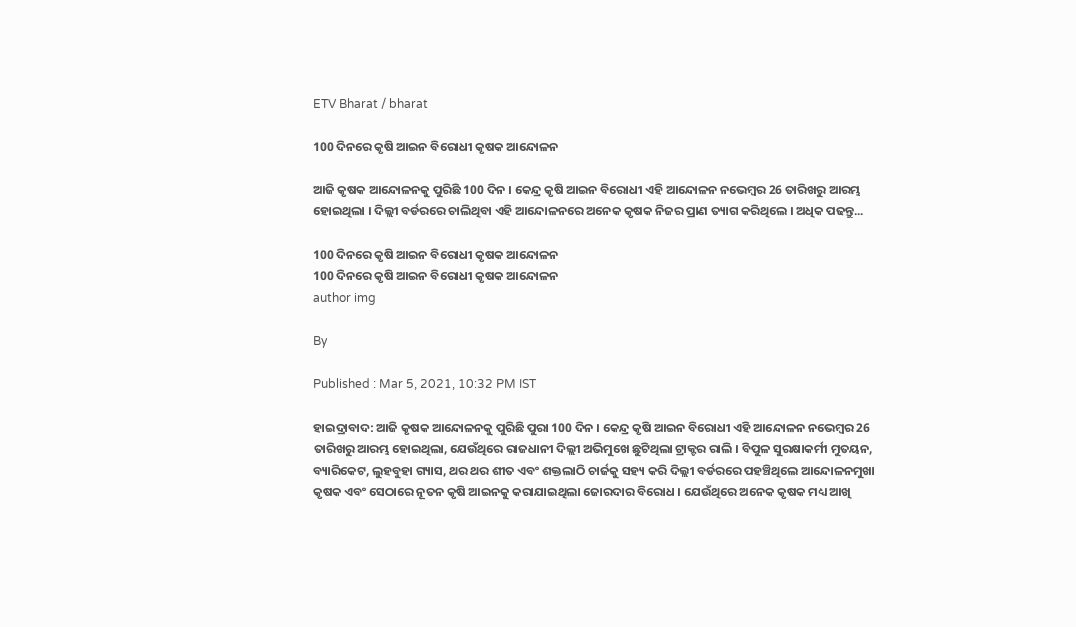ETV Bharat / bharat

100 ଦିନରେ କୃଷି ଆଇନ ବିରୋଧୀ କୃଷକ ଆନ୍ଦୋଳନ

ଆଜି କୃଷକ ଆନ୍ଦୋଳନକୁ ପୁରିଛି 100 ଦିନ । କେନ୍ଦ୍ର କୃଷି ଆଇନ ବିରୋଧୀ ଏହି ଆନ୍ଦୋଳନ ନଭେମ୍ବର 26 ତାରିଖରୁ ଆରମ୍ଭ ହୋଇଥିଲା । ଦିଲ୍ଲୀ ବର୍ଡରରେ ଚାଲିଥିବା ଏହି ଆନ୍ଦୋଳନରେ ଅନେକ କୃଷକ ନିଜର ପ୍ରାଣ ତ୍ୟାଗ କରିଥିଲେ । ଅଧିକ ପଢନ୍ତୁ...

100 ଦିନରେ କୃଷି ଆଇନ ବିରୋଧୀ କୃଷକ ଆନ୍ଦୋଳନ
100 ଦିନରେ କୃଷି ଆଇନ ବିରୋଧୀ କୃଷକ ଆନ୍ଦୋଳନ
author img

By

Published : Mar 5, 2021, 10:32 PM IST

ହାଇଦ୍ରାବାଦ: ଆଜି କୃଷକ ଆନ୍ଦୋଳନକୁ ପୁରିଛି ପୁରା 100 ଦିନ । କେନ୍ଦ୍ର କୃଷି ଆଇନ ବିରୋଧୀ ଏହି ଆନ୍ଦୋଳନ ନଭେମ୍ବର 26 ତାରିଖରୁ ଆରମ୍ଭ ହୋଇଥିଲା, ଯେଉଁଥିରେ ରାଜଧାନୀ ଦିଲ୍ଲୀ ଅଭିମୁଖେ ଛୁଟିଥିଲା ଟ୍ରାକ୍ଟର ରାଲି । ବିପୁଳ ସୁରକ୍ଷାକର୍ମୀ ମୁତୟନ, ବ୍ୟାରିକେଟ, ଲୁହବୁହା ଗ୍ୟାସ, ଥର ଥର ଶୀତ ଏବଂ ଶକ୍ତଲାଠି ଚାର୍ଜକୁ ସହ୍ୟ କରି ଦିଲ୍ଲୀ ବର୍ଡରରେ ପହଞ୍ଚିଥିଲେ ଆନ୍ଦୋଳନମୁଖା କୃଷକ ଏବଂ ସେଠାରେ ନୂତନ କୃଷି ଆଇନକୁ କରାଯାଇଥିଲା ଜୋରଦାର ବିରୋଧ । ଯେଉଁଥିରେ ଅନେକ କୃଷକ ମଧ୍ୟ ଆଖି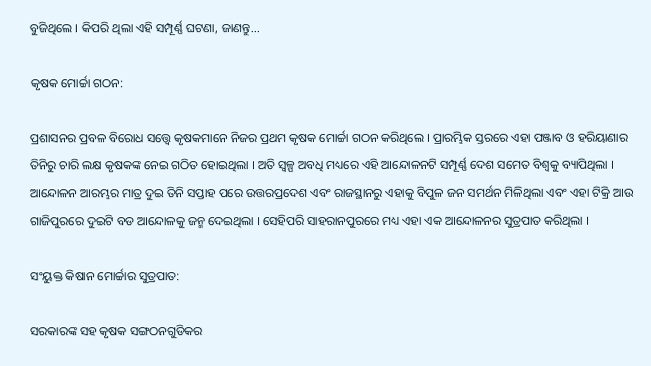ବୁଜିଥିଲେ । କିପରି ଥିଲା ଏହି ସମ୍ପୂର୍ଣ୍ଣ ଘଟଣା, ଜାଣନ୍ତୁ...

କୃଷକ ମୋର୍ଚ୍ଚା ଗଠନ:

ପ୍ରଶାସନର ପ୍ରବଳ ବିରୋଧ ସତ୍ତ୍ବେ କୃଷକମାନେ ନିଜର ପ୍ରଥମ କୃଷକ ମୋର୍ଚ୍ଚା ଗଠନ କରିଥିଲେ । ପ୍ରାରମ୍ଭିକ ସ୍ତରରେ ଏହା ପଞ୍ଜାବ ଓ ହରିୟାଣାର ତିନିରୁ ଚାରି ଲକ୍ଷ କୃଷକଙ୍କ ନେଇ ଗଠିତ ହୋଇଥିଲା । ଅତି ସ୍ବଳ୍ପ ଅବଧି ମଧ୍ୟରେ ଏହି ଆନ୍ଦୋଳନଟି ସମ୍ପୂର୍ଣ୍ଣ ଦେଶ ସମେତ ବିଶ୍ବକୁ ବ୍ୟାପିଥିଲା । ଆନ୍ଦୋଳନ ଆରମ୍ଭର ମାତ୍ର ଦୁଇ ତିନି ସପ୍ତାହ ପରେ ଉତ୍ତରପ୍ରଦେଶ ଏବଂ ରାଜସ୍ଥାନରୁ ଏହାକୁ ବିପୁଳ ଜନ ସମର୍ଥନ ମିଳିଥିଲା ଏବଂ ଏହା ଟିକ୍ରି ଆଉ ଗାଜିପୁରରେ ଦୁଇଟି ବଡ ଆନ୍ଦୋଳକୁ ଜନ୍ମ ଦେଇଥିଲା । ସେହିପରି ସାହରାନପୁରରେ ମଧ୍ୟ ଏହା ଏକ ଆନ୍ଦୋଳନର ସୁତ୍ରପାତ କରିଥିଲା ।

ସଂୟୁକ୍ତ କିଷାନ ମୋର୍ଚ୍ଚାର ସୁତ୍ରପାତ:

ସରକାରଙ୍କ ସହ କୃଷକ ସଙ୍ଗଠନଗୁଡିକର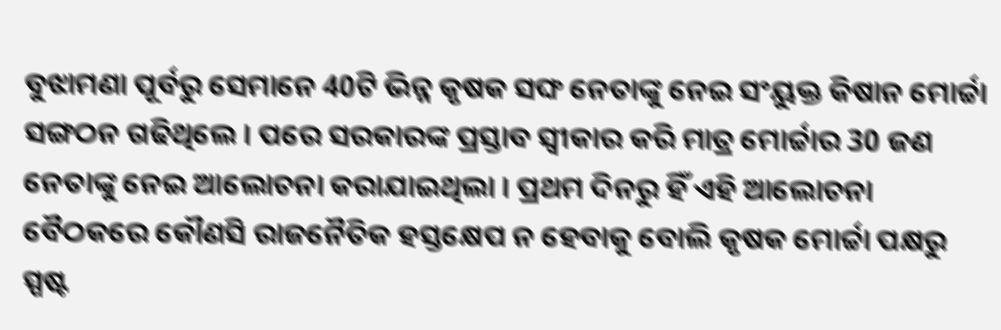ବୁଝାମଣା ପୂର୍ବରୁ ସେମାନେ 40ଟି ଭିନ୍ନ କୃଷକ ସଙ୍ଘ ନେତାଙ୍କୁ ନେଇ ସଂୟୁକ୍ତ କିଷାନ ମୋର୍ଚ୍ଚା ସଙ୍ଗଠନ ଗଢିଥିଲେ । ପରେ ସରକାରଙ୍କ ପ୍ରସ୍ତାବ ସ୍ବୀକାର କରି ମାତ୍ର ମୋର୍ଚ୍ଚାର 30 ଜଣ ନେତାଙ୍କୁ ନେଇ ଆଲୋଚନା କରାଯାଇଥିଲା । ପ୍ରଥମ ଦିନରୁ ହିଁ ଏହି ଆଲୋଚନା ବୈଠକରେ କୌଣସି ରାଜନୈତିକ ହସ୍ତକ୍ଷେପ ନ ହେବାକୁ ବୋଲି କୃଷକ ମୋର୍ଚ୍ଚା ପକ୍ଷରୁ ସ୍ପଷ୍ଟ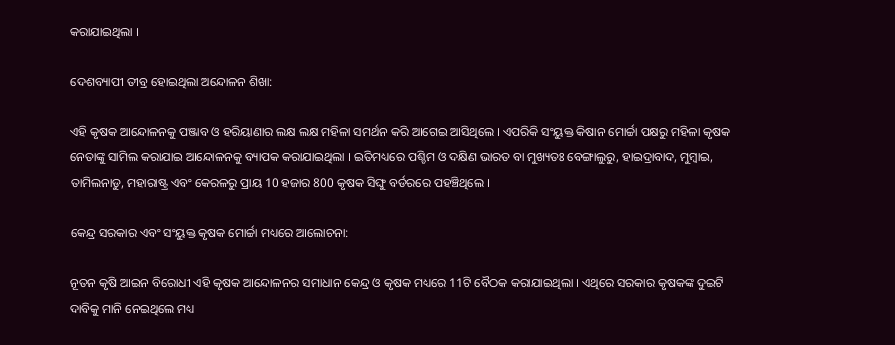କରାଯାଇଥିଲା ।

ଦେଶବ୍ୟାପୀ ତୀବ୍ର ହୋଇଥିଲା ଅନ୍ଦୋଳନ ଶିଖା:

ଏହି କୃଷକ ଆନ୍ଦୋଳନକୁ ପଞ୍ଜାବ ଓ ହରିୟାଣାର ଲକ୍ଷ ଲକ୍ଷ ମହିଳା ସମର୍ଥନ କରି ଆଗେଇ ଆସିଥିଲେ । ଏପରିକି ସଂୟୁକ୍ତ କିଷାନ ମୋର୍ଚ୍ଚା ପକ୍ଷରୁ ମହିଳା କୃଷକ ନେତାଙ୍କୁ ସାମିଲ କରାଯାଇ ଆନ୍ଦୋଳନକୁ ବ୍ୟାପକ କରାଯାଇଥିଲା । ଇତିମଧ୍ୟରେ ପଶ୍ଚିମ ଓ ଦକ୍ଷିଣ ଭାରତ ବା ମୁଖ୍ୟତଃ ବେଙ୍ଗାଲୁରୁ, ହାଇଦ୍ରାବାଦ, ମୁମ୍ବାଇ, ତାମିଲନାଡୁ, ମହାରାଷ୍ଟ୍ର ଏବଂ କେରଳରୁ ପ୍ରାୟ 10 ହଜାର 800 କୃଷକ ସିଙ୍ଘୁ ବର୍ଡରରେ ପହଞ୍ଚିଥିଲେ ।

କେନ୍ଦ୍ର ସରକାର ଏବଂ ସଂୟୁକ୍ତ କୃଷକ ମୋର୍ଚ୍ଚା ମଧ୍ୟରେ ଆଲୋଚନା:

ନୂତନ କୃଷି ଆଇନ ବିରୋଧୀ ଏହି କୃଷକ ଆନ୍ଦୋଳନର ସମାଧାନ କେନ୍ଦ୍ର ଓ କୃଷକ ମଧ୍ୟରେ 11ଟି ବୈଠକ କରାଯାଇଥିଲା । ଏଥିରେ ସରକାର କୃଷକଙ୍କ ଦୁଇଟି ଦାବିକୁ ମାନି ନେଇଥିଲେ ମଧ୍ୟ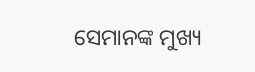ସେମାନଙ୍କ ମୁଖ୍ୟ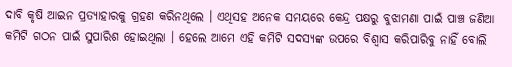ଦାବି କୃଷି ଆଇନ ପ୍ରତ୍ୟାହାରକୁ ଗ୍ରହଣ କରିନଥିଲେ । ଏଥିସହ ଅନେକ ସମୟରେ କେନ୍ଦ୍ର ପକ୍ଷରୁ ବୁଝାମଣା ପାଇଁ ପାଞ୍ଚ ଜଣିଆ କମିଟି ଗଠନ ପାଇଁ ସୁପାରିଶ ହୋଇଥିଲା । ହେଲେ ଆମେ ଏହି କମିଟି ସଦସ୍ୟଙ୍କ ଉପରେ ବିଶ୍ବାସ କରିପାରିବୁ ନାହିଁ ବୋଲି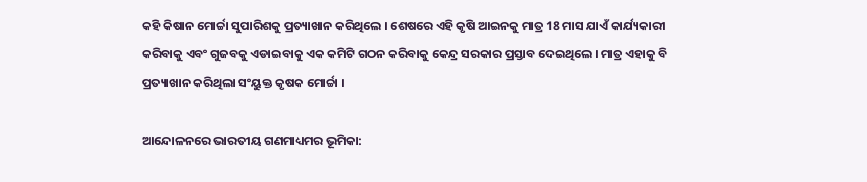କହି କିଷାନ ମୋର୍ଚ୍ଚା ସୁପାରିଶକୁ ପ୍ରତ୍ୟାଖାନ କରିଥିଲେ । ଶେଷରେ ଏହି କୃଷି ଆଇନକୁ ମାତ୍ର 18 ମାସ ଯାଏଁ କାର୍ଯ୍ୟକାରୀ କରିବାକୁ ଏବଂ ଗୁଜବକୁ ଏଡାଇବାକୁ ଏକ କମିଟି ଗଠନ କରିବାକୁ କେନ୍ଦ୍ର ସରକାର ପ୍ରସ୍ତାବ ଦେଇଥିଲେ । ମାତ୍ର ଏହାକୁ ବି ପ୍ରତ୍ୟାଖାନ କରିଥିଲା ସଂୟୁକ୍ତ କୃଷକ ମୋର୍ଚ୍ଚା ।

ଆନ୍ଦୋଳନରେ ଭାରତୀୟ ଗଣମାଧ୍ୟମର ଭୂମିକା: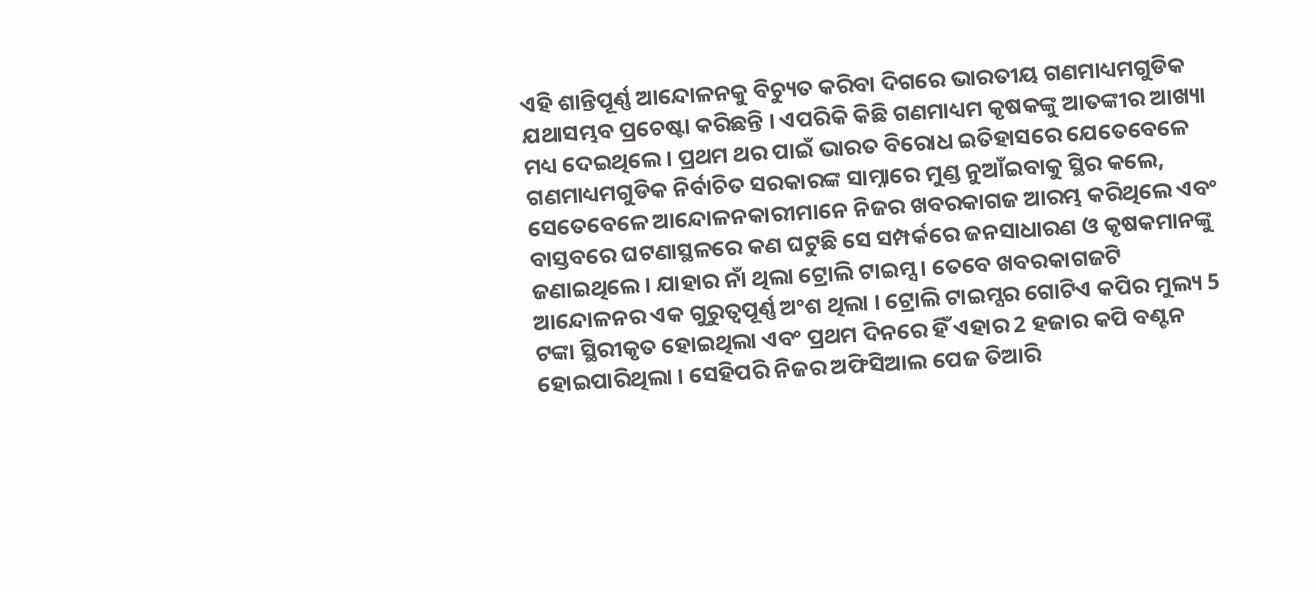ଏହି ଶାନ୍ତିପୂର୍ଣ୍ଣ ଆନ୍ଦୋଳନକୁ ବିଚ୍ୟୁତ କରିବା ଦିଗରେ ଭାରତୀୟ ଗଣମାଧ୍ୟମଗୁଡିକ ଯଥାସମ୍ଭବ ପ୍ରଚେଷ୍ଟା କରିଛନ୍ତି । ଏପରିକି କିଛି ଗଣମାଧ୍ୟମ କୃଷକଙ୍କୁ ଆତଙ୍କୀର ଆଖ୍ୟା ମଧ୍ୟ ଦେଇଥିଲେ । ପ୍ରଥମ ଥର ପାଇଁ ଭାରତ ବିରୋଧ ଇତିହାସରେ ଯେତେବେଳେ ଗଣମାଧ୍ୟମଗୁଡିକ ନିର୍ବାଚିତ ସରକାରଙ୍କ ସାମ୍ନାରେ ମୁଣ୍ଡ ନୁଆଁଇବାକୁ ସ୍ଥିର କଲେ, ସେତେବେଳେ ଆନ୍ଦୋଳନକାରୀମାନେ ନିଜର ଖବରକାଗଜ ଆରମ୍ଭ କରିଥିଲେ ଏବଂ ବାସ୍ତବରେ ଘଟଣାସ୍ଥଳରେ କଣ ଘଟୁଛି ସେ ସମ୍ପର୍କରେ ଜନସାଧାରଣ ଓ କୃଷକମାନଙ୍କୁ ଜଣାଇଥିଲେ । ଯାହାର ନାଁ ଥିଲା ଟ୍ରୋଲି ଟାଇମ୍ସ । ତେବେ ଖବରକାଗଜଟି ଆନ୍ଦୋଳନର ଏକ ଗୁରୁତ୍ବପୂର୍ଣ୍ଣ ଅଂଶ ଥିଲା । ଟ୍ରୋଲି ଟାଇମ୍ସର ଗୋଟିଏ କପିର ମୁଲ୍ୟ 5 ଟଙ୍କା ସ୍ଥିରୀକୃତ ହୋଇଥିଲା ଏବଂ ପ୍ରଥମ ଦିନରେ ହିଁ ଏହାର 2 ହଜାର କପି ବଣ୍ଟନ ହୋଇପାରିଥିଲା । ସେହିପରି ନିଜର ଅଫିସିଆଲ ପେଜ ତିଆରି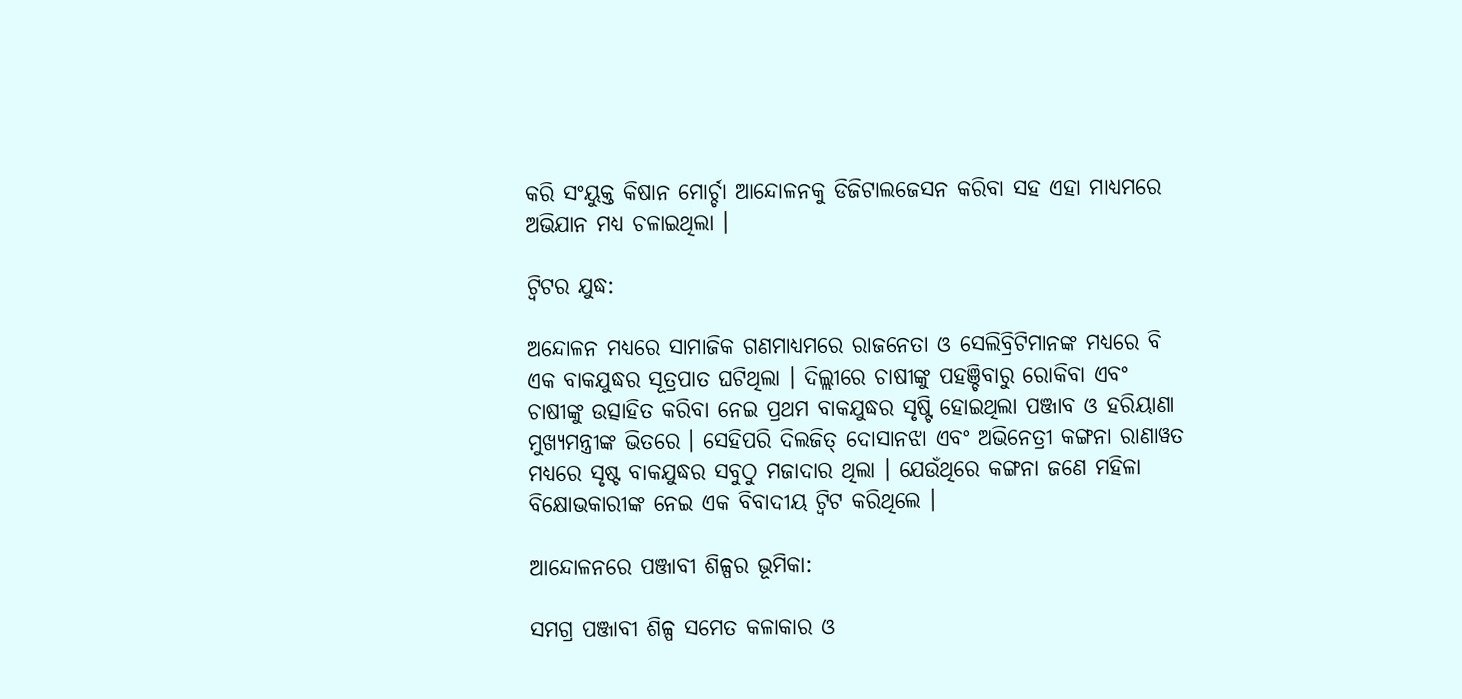କରି ସଂୟୁକ୍ତ କିଷାନ ମୋର୍ଚ୍ଚା ଆନ୍ଦୋଳନକୁ ଡିଜିଟାଲଜେସନ କରିବା ସହ ଏହା ମାଧ୍ୟମରେ ଅଭିଯାନ ମଧ୍ୟ ଚଳାଇଥିଲା ।

ଟ୍ବିଟର ଯୁଦ୍ଧ:

ଅନ୍ଦୋଳନ ମଧ୍ୟରେ ସାମାଜିକ ଗଣମାଧ୍ୟମରେ ରାଜନେତା ଓ ସେଲିବ୍ରିଟିମାନଙ୍କ ମଧ୍ୟରେ ବି ଏକ ବାକଯୁଦ୍ଧର ସୂତ୍ରପାତ ଘଟିଥିଲା । ଦିଲ୍ଲୀରେ ଚାଷୀଙ୍କୁ ପହଞ୍ଚିବାରୁ ରୋକିବା ଏବଂ ଚାଷୀଙ୍କୁ ଉତ୍ସାହିତ କରିବା ନେଇ ପ୍ରଥମ ବାକଯୁଦ୍ଧର ସୃଷ୍ଟି ହୋଇଥିଲା ପଞ୍ଜାବ ଓ ହରିୟାଣା ମୁଖ୍ୟମନ୍ତ୍ରୀଙ୍କ ଭିତରେ । ସେହିପରି ଦିଲଜିତ୍ ଦୋସାନଝା ଏବଂ ଅଭିନେତ୍ରୀ କଙ୍ଗନା ରାଣାୱତ ମଧ୍ୟରେ ସୃଷ୍ଟ ବାକଯୁଦ୍ଧର ସବୁଠୁ ମଜାଦାର ଥିଲା । ଯେଉଁଥିରେ କଙ୍ଗନା ଜଣେ ମହିଳା ବିକ୍ଷୋଭକାରୀଙ୍କ ନେଇ ଏକ ବିବାଦୀୟ ଟ୍ବିଟ କରିଥିଲେ ।

ଆନ୍ଦୋଳନରେ ପଞ୍ଜାବୀ ଶିଳ୍ପର ଭୂମିକା:

ସମଗ୍ର ପଞ୍ଜାବୀ ଶିଳ୍ପ ସମେତ କଳାକାର ଓ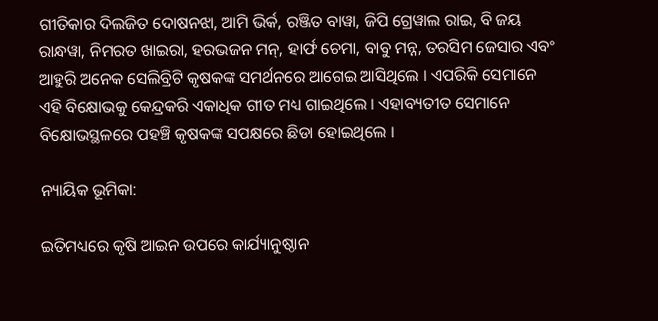ଗୀତିକାର ଦିଲଜିତ ଦୋଷନଝା, ଆମି ଭିର୍କ, ରଞ୍ଜିତ ବାୱା, ଜିପି ଗ୍ରେୱାଲ ରାଇ, ବି ଜୟ ରାନ୍ଧୱା, ନିମରତ ଖାଇରା, ହରଭଜନ ମନ୍, ହାର୍ଫ ଚେମା, ବାବୁ ମନ୍ନ, ତରସିମ ଜେସାର ଏବଂ ଆହୁରି ଅନେକ ସେଲିବ୍ରିଟି କୃଷକଙ୍କ ସମର୍ଥନରେ ଆଗେଇ ଆସିଥିଲେ । ଏପରିକି ସେମାନେ ଏହି ବିକ୍ଷୋଭକୁ କେନ୍ଦ୍ରକରି ଏକାଧିକ ଗୀତ ମଧ୍ୟ ଗାଇଥିଲେ । ଏହାବ୍ୟତୀତ ସେମାନେ ବିକ୍ଷୋଭସ୍ଥଳରେ ପହଞ୍ଚି କୃଷକଙ୍କ ସପକ୍ଷରେ ଛିଡା ହୋଇଥିଲେ ।

ନ୍ୟାୟିକ ଭୂମିକା:

ଇତିମଧ୍ୟରେ କୃଷି ଆଇନ ଉପରେ କାର୍ଯ୍ୟାନୁଷ୍ଠାନ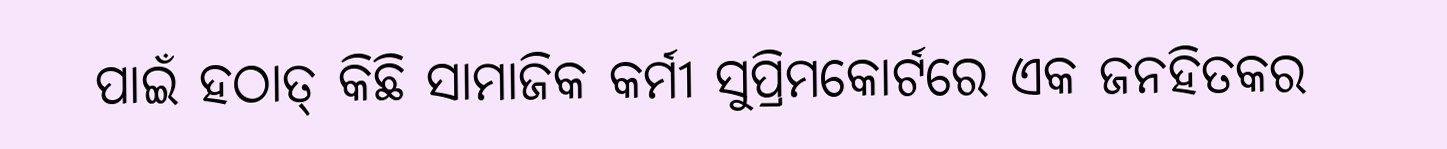ପାଇଁ ହଠାତ୍ କିଛି ସାମାଜିକ କର୍ମୀ ସୁପ୍ରିମକୋର୍ଟରେ ଏକ ଜନହିତକର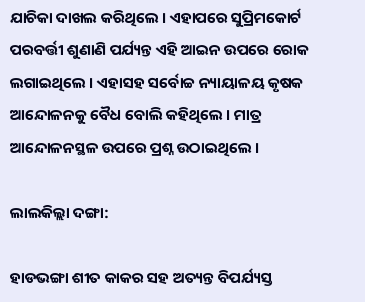ଯାଚିକା ଦାଖଲ କରିଥିଲେ । ଏହାପରେ ସୁପ୍ରିମକୋର୍ଟ ପରବର୍ତ୍ତୀ ଶୁଣାଣି ପର୍ଯ୍ୟନ୍ତ ଏହି ଆଇନ ଉପରେ ରୋକ ଲଗାଇଥିଲେ । ଏହାସହ ସର୍ବୋଚ୍ଚ ନ୍ୟାୟାଳୟ କୃଷକ ଆନ୍ଦୋଳନକୁ ବୈଧ ବୋଲି କହିଥିଲେ । ମାତ୍ର ଆନ୍ଦୋଳନସ୍ଥଳ ଉପରେ ପ୍ରଶ୍ନ ଉଠାଇଥିଲେ ।

ଲାଲକିଲ୍ଲା ଦଙ୍ଗା:

ହାଡଭଙ୍ଗା ଶୀତ କାକର ସହ ଅତ୍ୟନ୍ତ ବିପର୍ଯ୍ୟସ୍ତ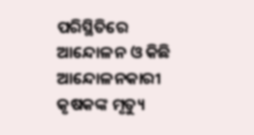ପରିସ୍ଥିତିରେ ଆନ୍ଦୋଳନ ଓ କିଛି ଆନ୍ଦୋଳନକାରୀ କୃଷକଙ୍କ ମୃତ୍ୟୁ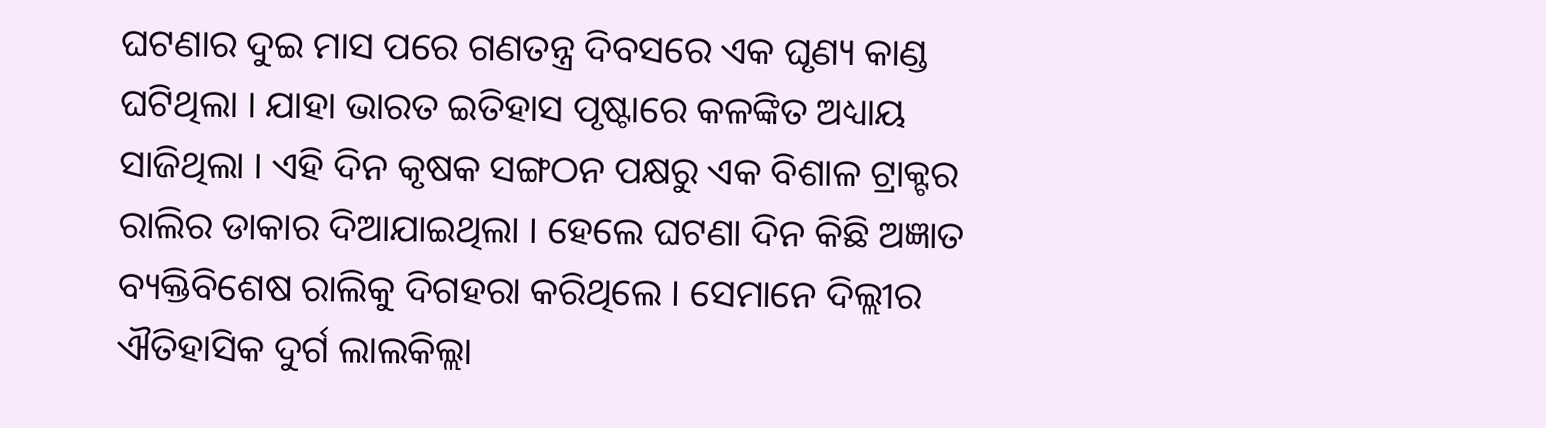ଘଟଣାର ଦୁଇ ମାସ ପରେ ଗଣତନ୍ତ୍ର ଦିବସରେ ଏକ ଘୃଣ୍ୟ କାଣ୍ଡ ଘଟିଥିଲା । ଯାହା ଭାରତ ଇତିହାସ ପୃଷ୍ଟାରେ କଳଙ୍କିତ ଅଧ୍ୟାୟ ସାଜିଥିଲା । ଏହି ଦିନ କୃଷକ ସଙ୍ଗଠନ ପକ୍ଷରୁ ଏକ ବିଶାଳ ଟ୍ରାକ୍ଟର ରାଲିର ଡାକାର ଦିଆଯାଇଥିଲା । ହେଲେ ଘଟଣା ଦିନ କିଛି ଅଜ୍ଞାତ ବ୍ୟକ୍ତିବିଶେଷ ରାଲିକୁ ଦିଗହରା କରିଥିଲେ । ସେମାନେ ଦିଲ୍ଲୀର ଐତିହାସିକ ଦୁର୍ଗ ଲାଲକିଲ୍ଲା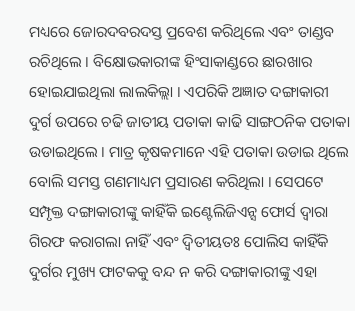ମଧ୍ୟରେ ଜୋରଦବରଦସ୍ତ ପ୍ରବେଶ କରିଥିଲେ ଏବଂ ତାଣ୍ଡବ ରଚିଥିଲେ । ବିକ୍ଷୋଭକାରୀଙ୍କ ହିଂସାକାଣ୍ଡରେ ଛାରଖାର ହୋଇଯାଇଥିଲା ଲାଲକିଲ୍ଲା । ଏପରିକି ଅଜ୍ଞାତ ଦଙ୍ଗାକାରୀ ଦୁର୍ଗ ଉପରେ ଚଢି ଜାତୀୟ ପତାକା କାଢି ସାଙ୍ଗଠନିକ ପତାକା ଉଡାଇଥିଲେ । ମାତ୍ର କୃଷକମାନେ ଏହି ପତାକା ଉଡାଇ ଥିଲେ ବୋଲି ସମସ୍ତ ଗଣମାଧ୍ୟମ ପ୍ରସାରଣ କରିଥିଲା । ସେପଟେ ସମ୍ପୃକ୍ତ ଦଙ୍ଗାକାରୀଙ୍କୁ କାହିଁକି ଇଣ୍ଟେଲିଜିଏନ୍ସ ଫୋର୍ସ ଦ୍ବାରା ଗିରଫ କରାଗଲା ନାହିଁ ଏବଂ ଦ୍ବିତୀୟତଃ ପୋଲିସ କାହିଁକି ଦୁର୍ଗର ମୁଖ୍ୟ ଫାଟକକୁ ବନ୍ଦ ନ କରି ଦଙ୍ଗାକାରୀଙ୍କୁ ଏହା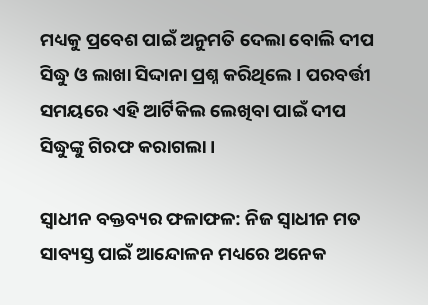ମଧ୍ୟକୁ ପ୍ରବେଶ ପାଇଁ ଅନୁମତି ଦେଲା ବୋଲି ଦୀପ ସିଦ୍ଧୁ ଓ ଲାଖା ସିଦ୍ଦାନା ପ୍ରଶ୍ନ କରିଥିଲେ । ପରବର୍ତ୍ତୀ ସମୟରେ ଏହି ଆର୍ଟିକିଲ ଲେଖିବା ପାଇଁ ଦୀପ ସିଦ୍ଧୁଙ୍କୁ ଗିରଫ କରାଗଲା ।

ସ୍ବାଧୀନ ବକ୍ତବ୍ୟର ଫଳାଫଳ: ନିଜ ସ୍ବାଧୀନ ମତ ସାବ୍ୟସ୍ତ ପାଇଁ ଆନ୍ଦୋଳନ ମଧ୍ୟରେ ଅନେକ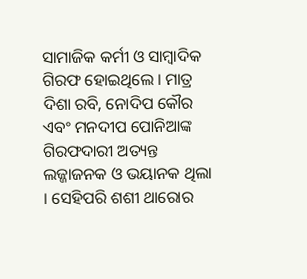ସାମାଜିକ କର୍ମୀ ଓ ସାମ୍ବାଦିକ ଗିରଫ ହୋଇଥିଲେ । ମାତ୍ର ଦିଶା ରବି, ନୋଦିପ କୌର ଏବଂ ମନଦୀପ ପୋନିଆଙ୍କ ଗିରଫଦାରୀ ଅତ୍ୟନ୍ତ ଲଜ୍ଜାଜନକ ଓ ଭୟାନକ ଥିଲା । ସେହିପରି ଶଶୀ ଥାରୋର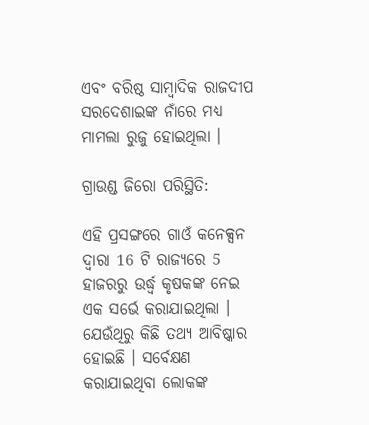ଏବଂ ବରିଷ୍ଠ ସାମ୍ବାଦିକ ରାଜଦୀପ ସରଦେଶାଇଙ୍କ ନାଁରେ ମଧ୍ୟ ମାମଲା ରୁଜୁ ହୋଇଥିଲା ।

ଗ୍ରାଉଣ୍ଡ ଜିରୋ ପରିସ୍ଥିତି:

ଏହି ପ୍ରସଙ୍ଗରେ ଗାଓଁ କନେକ୍ସନ ଦ୍ବାରା 16 ଟି ରାଜ୍ୟରେ 5 ହାଜରରୁ ଉର୍ଦ୍ଧ୍ବ କୃଷକଙ୍କ ନେଇ ଏକ ସର୍ଭେ କରାଯାଇଥିଲା । ଯେଉଁଥିରୁ କିଛି ତଥ୍ୟ ଆବିଷ୍କାର ହୋଇଛି । ସର୍ବେକ୍ଷଣ କରାଯାଇଥିବା ଲୋକଙ୍କ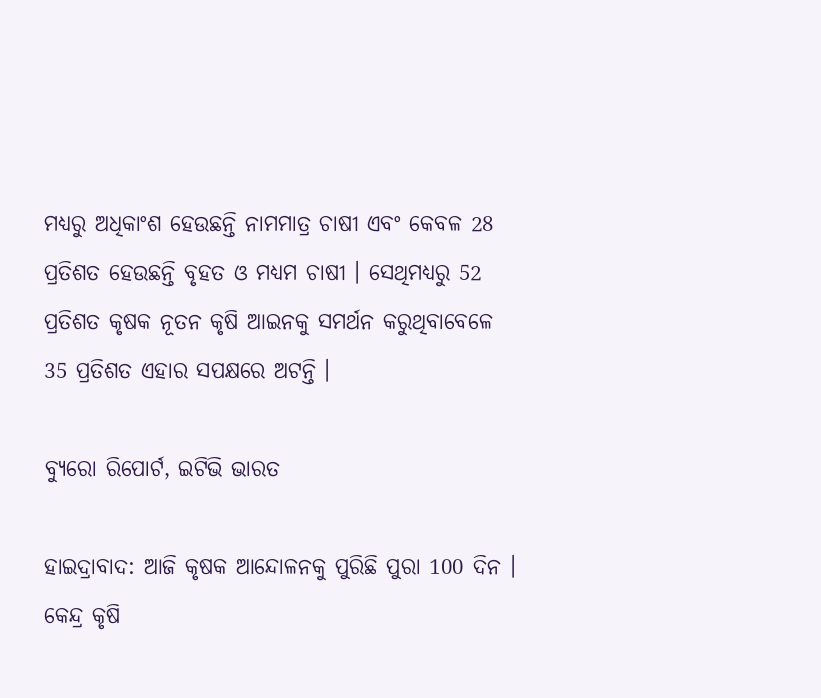ମଧ୍ୟରୁ ଅଧିକାଂଶ ହେଉଛନ୍ତି ନାମମାତ୍ର ଚାଷୀ ଏବଂ କେବଳ 28 ପ୍ରତିଶତ ହେଉଛନ୍ତି ବୃହତ ଓ ମଧ୍ୟମ ଚାଷୀ । ସେଥିମଧ୍ୟରୁ 52 ପ୍ରତିଶତ କୃଷକ ନୂତନ କୃଷି ଆଇନକୁ ସମର୍ଥନ କରୁଥିବାବେଳେ 35 ପ୍ରତିଶତ ଏହାର ସପକ୍ଷରେ ଅଟନ୍ତି ।

ବ୍ୟୁରୋ ରିପୋର୍ଟ, ଇଟିଭି ଭାରତ

ହାଇଦ୍ରାବାଦ: ଆଜି କୃଷକ ଆନ୍ଦୋଳନକୁ ପୁରିଛି ପୁରା 100 ଦିନ । କେନ୍ଦ୍ର କୃଷି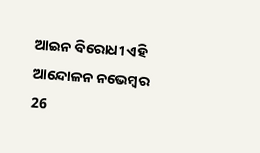ଆଇନ ବିରୋଧୀ ଏହି ଆନ୍ଦୋଳନ ନଭେମ୍ବର 26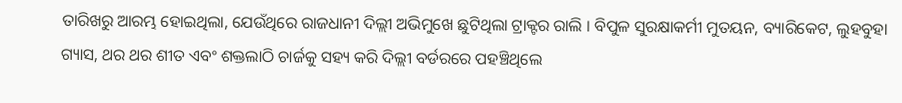ତାରିଖରୁ ଆରମ୍ଭ ହୋଇଥିଲା, ଯେଉଁଥିରେ ରାଜଧାନୀ ଦିଲ୍ଲୀ ଅଭିମୁଖେ ଛୁଟିଥିଲା ଟ୍ରାକ୍ଟର ରାଲି । ବିପୁଳ ସୁରକ୍ଷାକର୍ମୀ ମୁତୟନ, ବ୍ୟାରିକେଟ, ଲୁହବୁହା ଗ୍ୟାସ, ଥର ଥର ଶୀତ ଏବଂ ଶକ୍ତଲାଠି ଚାର୍ଜକୁ ସହ୍ୟ କରି ଦିଲ୍ଲୀ ବର୍ଡରରେ ପହଞ୍ଚିଥିଲେ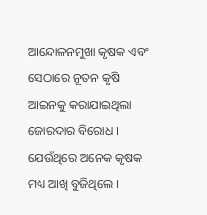ଆନ୍ଦୋଳନମୁଖା କୃଷକ ଏବଂ ସେଠାରେ ନୂତନ କୃଷି ଆଇନକୁ କରାଯାଇଥିଲା ଜୋରଦାର ବିରୋଧ । ଯେଉଁଥିରେ ଅନେକ କୃଷକ ମଧ୍ୟ ଆଖି ବୁଜିଥିଲେ ।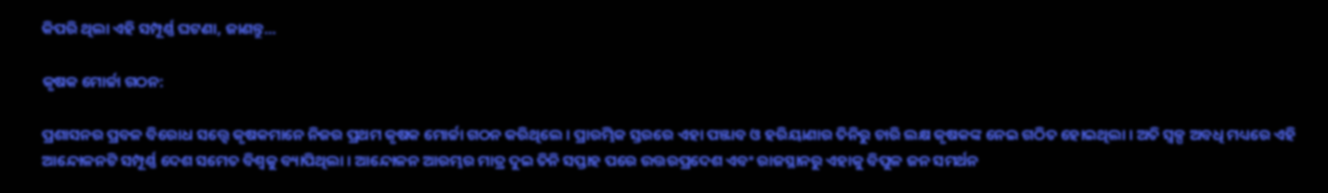କିପରି ଥିଲା ଏହି ସମ୍ପୂର୍ଣ୍ଣ ଘଟଣା, ଜାଣନ୍ତୁ...

କୃଷକ ମୋର୍ଚ୍ଚା ଗଠନ:

ପ୍ରଶାସନର ପ୍ରବଳ ବିରୋଧ ସତ୍ତ୍ବେ କୃଷକମାନେ ନିଜର ପ୍ରଥମ କୃଷକ ମୋର୍ଚ୍ଚା ଗଠନ କରିଥିଲେ । ପ୍ରାରମ୍ଭିକ ସ୍ତରରେ ଏହା ପଞ୍ଜାବ ଓ ହରିୟାଣାର ତିନିରୁ ଚାରି ଲକ୍ଷ କୃଷକଙ୍କ ନେଇ ଗଠିତ ହୋଇଥିଲା । ଅତି ସ୍ବଳ୍ପ ଅବଧି ମଧ୍ୟରେ ଏହି ଆନ୍ଦୋଳନଟି ସମ୍ପୂର୍ଣ୍ଣ ଦେଶ ସମେତ ବିଶ୍ବକୁ ବ୍ୟାପିଥିଲା । ଆନ୍ଦୋଳନ ଆରମ୍ଭର ମାତ୍ର ଦୁଇ ତିନି ସପ୍ତାହ ପରେ ଉତ୍ତରପ୍ରଦେଶ ଏବଂ ରାଜସ୍ଥାନରୁ ଏହାକୁ ବିପୁଳ ଜନ ସମର୍ଥନ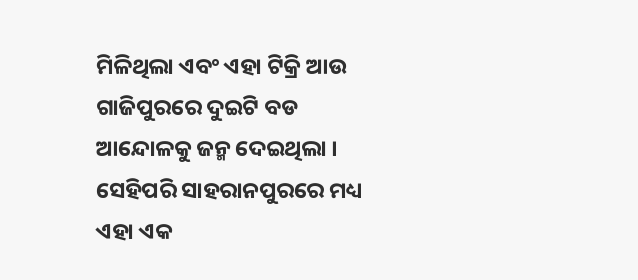ମିଳିଥିଲା ଏବଂ ଏହା ଟିକ୍ରି ଆଉ ଗାଜିପୁରରେ ଦୁଇଟି ବଡ ଆନ୍ଦୋଳକୁ ଜନ୍ମ ଦେଇଥିଲା । ସେହିପରି ସାହରାନପୁରରେ ମଧ୍ୟ ଏହା ଏକ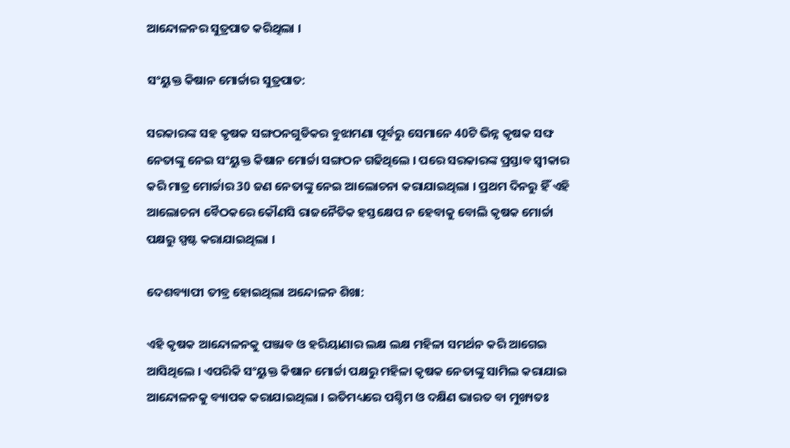ଆନ୍ଦୋଳନର ସୁତ୍ରପାତ କରିଥିଲା ।

ସଂୟୁକ୍ତ କିଷାନ ମୋର୍ଚ୍ଚାର ସୁତ୍ରପାତ:

ସରକାରଙ୍କ ସହ କୃଷକ ସଙ୍ଗଠନଗୁଡିକର ବୁଝାମଣା ପୂର୍ବରୁ ସେମାନେ 40ଟି ଭିନ୍ନ କୃଷକ ସଙ୍ଘ ନେତାଙ୍କୁ ନେଇ ସଂୟୁକ୍ତ କିଷାନ ମୋର୍ଚ୍ଚା ସଙ୍ଗଠନ ଗଢିଥିଲେ । ପରେ ସରକାରଙ୍କ ପ୍ରସ୍ତାବ ସ୍ବୀକାର କରି ମାତ୍ର ମୋର୍ଚ୍ଚାର 30 ଜଣ ନେତାଙ୍କୁ ନେଇ ଆଲୋଚନା କରାଯାଇଥିଲା । ପ୍ରଥମ ଦିନରୁ ହିଁ ଏହି ଆଲୋଚନା ବୈଠକରେ କୌଣସି ରାଜନୈତିକ ହସ୍ତକ୍ଷେପ ନ ହେବାକୁ ବୋଲି କୃଷକ ମୋର୍ଚ୍ଚା ପକ୍ଷରୁ ସ୍ପଷ୍ଟ କରାଯାଇଥିଲା ।

ଦେଶବ୍ୟାପୀ ତୀବ୍ର ହୋଇଥିଲା ଅନ୍ଦୋଳନ ଶିଖା:

ଏହି କୃଷକ ଆନ୍ଦୋଳନକୁ ପଞ୍ଜାବ ଓ ହରିୟାଣାର ଲକ୍ଷ ଲକ୍ଷ ମହିଳା ସମର୍ଥନ କରି ଆଗେଇ ଆସିଥିଲେ । ଏପରିକି ସଂୟୁକ୍ତ କିଷାନ ମୋର୍ଚ୍ଚା ପକ୍ଷରୁ ମହିଳା କୃଷକ ନେତାଙ୍କୁ ସାମିଲ କରାଯାଇ ଆନ୍ଦୋଳନକୁ ବ୍ୟାପକ କରାଯାଇଥିଲା । ଇତିମଧ୍ୟରେ ପଶ୍ଚିମ ଓ ଦକ୍ଷିଣ ଭାରତ ବା ମୁଖ୍ୟତଃ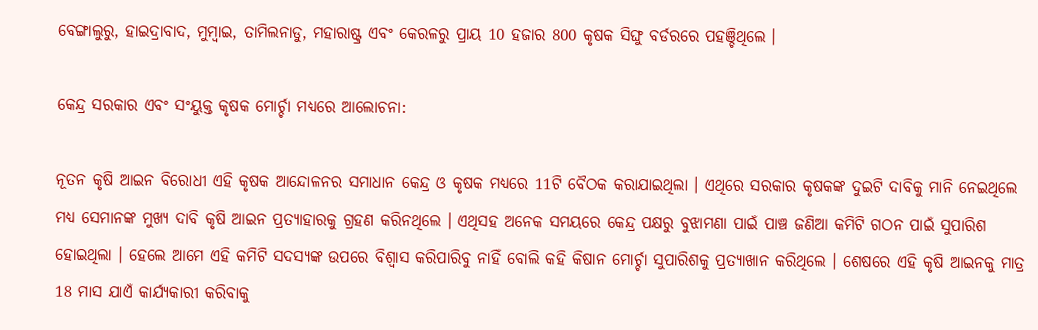ବେଙ୍ଗାଲୁରୁ, ହାଇଦ୍ରାବାଦ, ମୁମ୍ବାଇ, ତାମିଲନାଡୁ, ମହାରାଷ୍ଟ୍ର ଏବଂ କେରଳରୁ ପ୍ରାୟ 10 ହଜାର 800 କୃଷକ ସିଙ୍ଘୁ ବର୍ଡରରେ ପହଞ୍ଚିଥିଲେ ।

କେନ୍ଦ୍ର ସରକାର ଏବଂ ସଂୟୁକ୍ତ କୃଷକ ମୋର୍ଚ୍ଚା ମଧ୍ୟରେ ଆଲୋଚନା:

ନୂତନ କୃଷି ଆଇନ ବିରୋଧୀ ଏହି କୃଷକ ଆନ୍ଦୋଳନର ସମାଧାନ କେନ୍ଦ୍ର ଓ କୃଷକ ମଧ୍ୟରେ 11ଟି ବୈଠକ କରାଯାଇଥିଲା । ଏଥିରେ ସରକାର କୃଷକଙ୍କ ଦୁଇଟି ଦାବିକୁ ମାନି ନେଇଥିଲେ ମଧ୍ୟ ସେମାନଙ୍କ ମୁଖ୍ୟ ଦାବି କୃଷି ଆଇନ ପ୍ରତ୍ୟାହାରକୁ ଗ୍ରହଣ କରିନଥିଲେ । ଏଥିସହ ଅନେକ ସମୟରେ କେନ୍ଦ୍ର ପକ୍ଷରୁ ବୁଝାମଣା ପାଇଁ ପାଞ୍ଚ ଜଣିଆ କମିଟି ଗଠନ ପାଇଁ ସୁପାରିଶ ହୋଇଥିଲା । ହେଲେ ଆମେ ଏହି କମିଟି ସଦସ୍ୟଙ୍କ ଉପରେ ବିଶ୍ବାସ କରିପାରିବୁ ନାହିଁ ବୋଲି କହି କିଷାନ ମୋର୍ଚ୍ଚା ସୁପାରିଶକୁ ପ୍ରତ୍ୟାଖାନ କରିଥିଲେ । ଶେଷରେ ଏହି କୃଷି ଆଇନକୁ ମାତ୍ର 18 ମାସ ଯାଏଁ କାର୍ଯ୍ୟକାରୀ କରିବାକୁ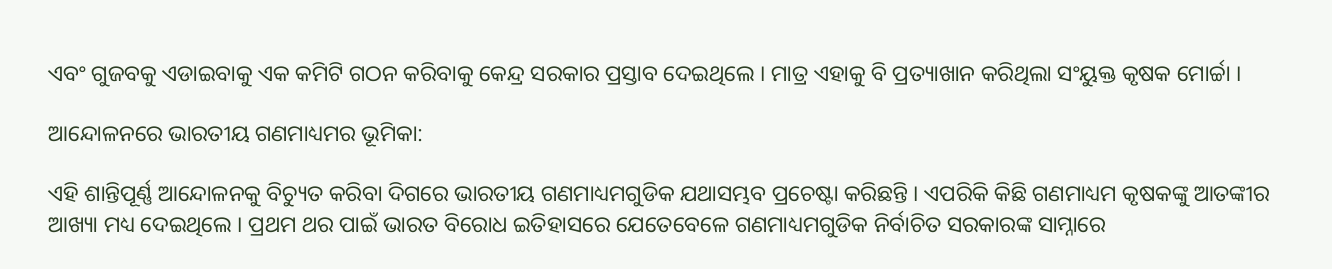ଏବଂ ଗୁଜବକୁ ଏଡାଇବାକୁ ଏକ କମିଟି ଗଠନ କରିବାକୁ କେନ୍ଦ୍ର ସରକାର ପ୍ରସ୍ତାବ ଦେଇଥିଲେ । ମାତ୍ର ଏହାକୁ ବି ପ୍ରତ୍ୟାଖାନ କରିଥିଲା ସଂୟୁକ୍ତ କୃଷକ ମୋର୍ଚ୍ଚା ।

ଆନ୍ଦୋଳନରେ ଭାରତୀୟ ଗଣମାଧ୍ୟମର ଭୂମିକା:

ଏହି ଶାନ୍ତିପୂର୍ଣ୍ଣ ଆନ୍ଦୋଳନକୁ ବିଚ୍ୟୁତ କରିବା ଦିଗରେ ଭାରତୀୟ ଗଣମାଧ୍ୟମଗୁଡିକ ଯଥାସମ୍ଭବ ପ୍ରଚେଷ୍ଟା କରିଛନ୍ତି । ଏପରିକି କିଛି ଗଣମାଧ୍ୟମ କୃଷକଙ୍କୁ ଆତଙ୍କୀର ଆଖ୍ୟା ମଧ୍ୟ ଦେଇଥିଲେ । ପ୍ରଥମ ଥର ପାଇଁ ଭାରତ ବିରୋଧ ଇତିହାସରେ ଯେତେବେଳେ ଗଣମାଧ୍ୟମଗୁଡିକ ନିର୍ବାଚିତ ସରକାରଙ୍କ ସାମ୍ନାରେ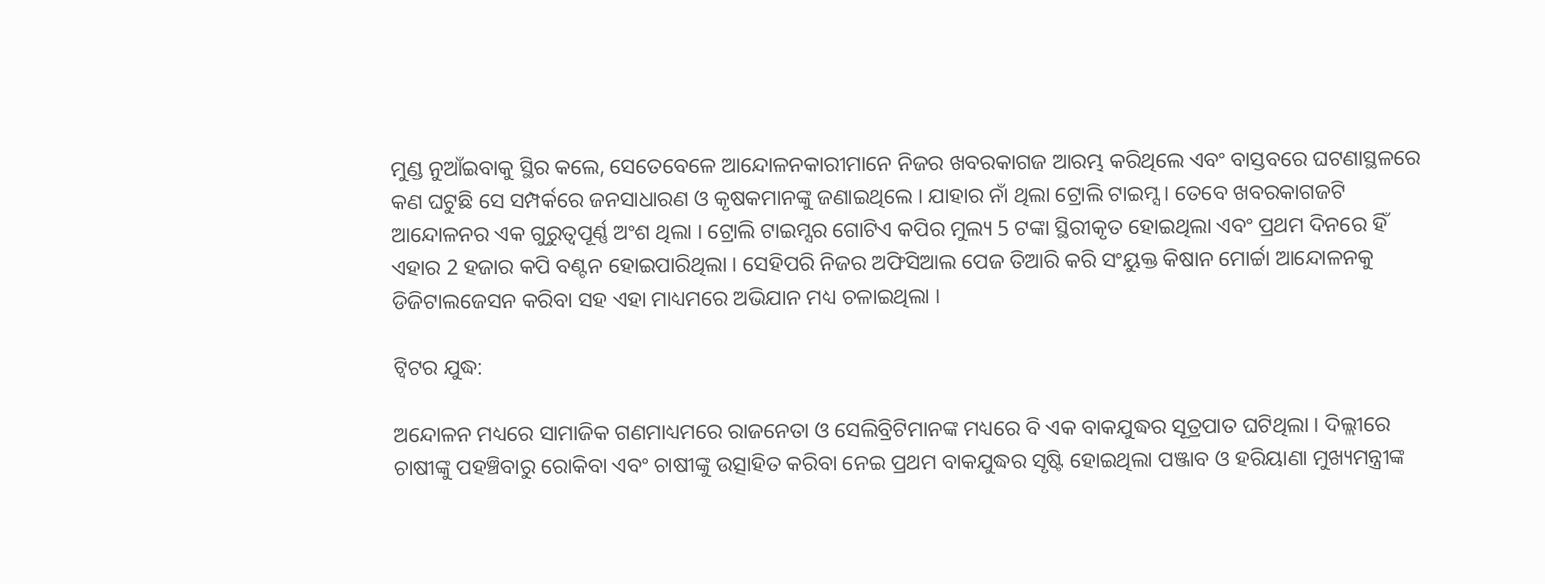ମୁଣ୍ଡ ନୁଆଁଇବାକୁ ସ୍ଥିର କଲେ, ସେତେବେଳେ ଆନ୍ଦୋଳନକାରୀମାନେ ନିଜର ଖବରକାଗଜ ଆରମ୍ଭ କରିଥିଲେ ଏବଂ ବାସ୍ତବରେ ଘଟଣାସ୍ଥଳରେ କଣ ଘଟୁଛି ସେ ସମ୍ପର୍କରେ ଜନସାଧାରଣ ଓ କୃଷକମାନଙ୍କୁ ଜଣାଇଥିଲେ । ଯାହାର ନାଁ ଥିଲା ଟ୍ରୋଲି ଟାଇମ୍ସ । ତେବେ ଖବରକାଗଜଟି ଆନ୍ଦୋଳନର ଏକ ଗୁରୁତ୍ବପୂର୍ଣ୍ଣ ଅଂଶ ଥିଲା । ଟ୍ରୋଲି ଟାଇମ୍ସର ଗୋଟିଏ କପିର ମୁଲ୍ୟ 5 ଟଙ୍କା ସ୍ଥିରୀକୃତ ହୋଇଥିଲା ଏବଂ ପ୍ରଥମ ଦିନରେ ହିଁ ଏହାର 2 ହଜାର କପି ବଣ୍ଟନ ହୋଇପାରିଥିଲା । ସେହିପରି ନିଜର ଅଫିସିଆଲ ପେଜ ତିଆରି କରି ସଂୟୁକ୍ତ କିଷାନ ମୋର୍ଚ୍ଚା ଆନ୍ଦୋଳନକୁ ଡିଜିଟାଲଜେସନ କରିବା ସହ ଏହା ମାଧ୍ୟମରେ ଅଭିଯାନ ମଧ୍ୟ ଚଳାଇଥିଲା ।

ଟ୍ବିଟର ଯୁଦ୍ଧ:

ଅନ୍ଦୋଳନ ମଧ୍ୟରେ ସାମାଜିକ ଗଣମାଧ୍ୟମରେ ରାଜନେତା ଓ ସେଲିବ୍ରିଟିମାନଙ୍କ ମଧ୍ୟରେ ବି ଏକ ବାକଯୁଦ୍ଧର ସୂତ୍ରପାତ ଘଟିଥିଲା । ଦିଲ୍ଲୀରେ ଚାଷୀଙ୍କୁ ପହଞ୍ଚିବାରୁ ରୋକିବା ଏବଂ ଚାଷୀଙ୍କୁ ଉତ୍ସାହିତ କରିବା ନେଇ ପ୍ରଥମ ବାକଯୁଦ୍ଧର ସୃଷ୍ଟି ହୋଇଥିଲା ପଞ୍ଜାବ ଓ ହରିୟାଣା ମୁଖ୍ୟମନ୍ତ୍ରୀଙ୍କ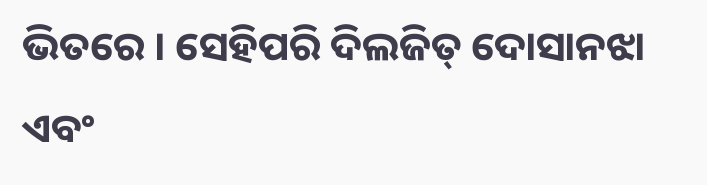ଭିତରେ । ସେହିପରି ଦିଲଜିତ୍ ଦୋସାନଝା ଏବଂ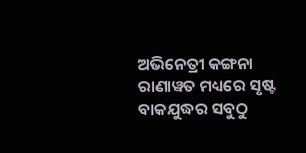ଅଭିନେତ୍ରୀ କଙ୍ଗନା ରାଣାୱତ ମଧ୍ୟରେ ସୃଷ୍ଟ ବାକଯୁଦ୍ଧର ସବୁଠୁ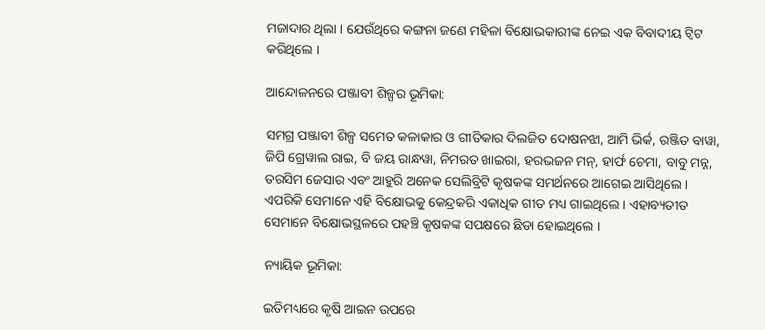ମଜାଦାର ଥିଲା । ଯେଉଁଥିରେ କଙ୍ଗନା ଜଣେ ମହିଳା ବିକ୍ଷୋଭକାରୀଙ୍କ ନେଇ ଏକ ବିବାଦୀୟ ଟ୍ବିଟ କରିଥିଲେ ।

ଆନ୍ଦୋଳନରେ ପଞ୍ଜାବୀ ଶିଳ୍ପର ଭୂମିକା:

ସମଗ୍ର ପଞ୍ଜାବୀ ଶିଳ୍ପ ସମେତ କଳାକାର ଓ ଗୀତିକାର ଦିଲଜିତ ଦୋଷନଝା, ଆମି ଭିର୍କ, ରଞ୍ଜିତ ବାୱା, ଜିପି ଗ୍ରେୱାଲ ରାଇ, ବି ଜୟ ରାନ୍ଧୱା, ନିମରତ ଖାଇରା, ହରଭଜନ ମନ୍, ହାର୍ଫ ଚେମା, ବାବୁ ମନ୍ନ, ତରସିମ ଜେସାର ଏବଂ ଆହୁରି ଅନେକ ସେଲିବ୍ରିଟି କୃଷକଙ୍କ ସମର୍ଥନରେ ଆଗେଇ ଆସିଥିଲେ । ଏପରିକି ସେମାନେ ଏହି ବିକ୍ଷୋଭକୁ କେନ୍ଦ୍ରକରି ଏକାଧିକ ଗୀତ ମଧ୍ୟ ଗାଇଥିଲେ । ଏହାବ୍ୟତୀତ ସେମାନେ ବିକ୍ଷୋଭସ୍ଥଳରେ ପହଞ୍ଚି କୃଷକଙ୍କ ସପକ୍ଷରେ ଛିଡା ହୋଇଥିଲେ ।

ନ୍ୟାୟିକ ଭୂମିକା:

ଇତିମଧ୍ୟରେ କୃଷି ଆଇନ ଉପରେ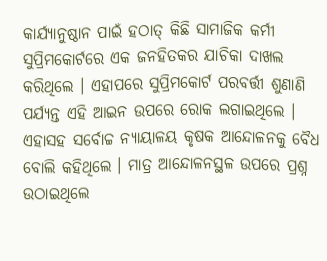କାର୍ଯ୍ୟାନୁଷ୍ଠାନ ପାଇଁ ହଠାତ୍ କିଛି ସାମାଜିକ କର୍ମୀ ସୁପ୍ରିମକୋର୍ଟରେ ଏକ ଜନହିତକର ଯାଚିକା ଦାଖଲ କରିଥିଲେ । ଏହାପରେ ସୁପ୍ରିମକୋର୍ଟ ପରବର୍ତ୍ତୀ ଶୁଣାଣି ପର୍ଯ୍ୟନ୍ତ ଏହି ଆଇନ ଉପରେ ରୋକ ଲଗାଇଥିଲେ । ଏହାସହ ସର୍ବୋଚ୍ଚ ନ୍ୟାୟାଳୟ କୃଷକ ଆନ୍ଦୋଳନକୁ ବୈଧ ବୋଲି କହିଥିଲେ । ମାତ୍ର ଆନ୍ଦୋଳନସ୍ଥଳ ଉପରେ ପ୍ରଶ୍ନ ଉଠାଇଥିଲେ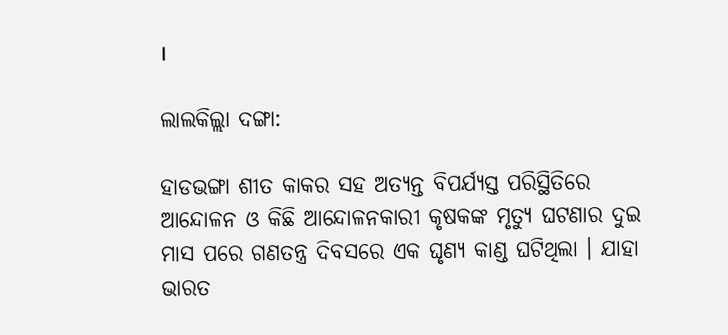।

ଲାଲକିଲ୍ଲା ଦଙ୍ଗା:

ହାଡଭଙ୍ଗା ଶୀତ କାକର ସହ ଅତ୍ୟନ୍ତ ବିପର୍ଯ୍ୟସ୍ତ ପରିସ୍ଥିତିରେ ଆନ୍ଦୋଳନ ଓ କିଛି ଆନ୍ଦୋଳନକାରୀ କୃଷକଙ୍କ ମୃତ୍ୟୁ ଘଟଣାର ଦୁଇ ମାସ ପରେ ଗଣତନ୍ତ୍ର ଦିବସରେ ଏକ ଘୃଣ୍ୟ କାଣ୍ଡ ଘଟିଥିଲା । ଯାହା ଭାରତ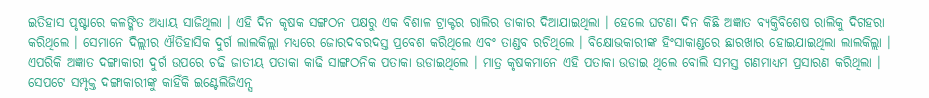ଇତିହାସ ପୃଷ୍ଟାରେ କଳଙ୍କିତ ଅଧ୍ୟାୟ ସାଜିଥିଲା । ଏହି ଦିନ କୃଷକ ସଙ୍ଗଠନ ପକ୍ଷରୁ ଏକ ବିଶାଳ ଟ୍ରାକ୍ଟର ରାଲିର ଡାକାର ଦିଆଯାଇଥିଲା । ହେଲେ ଘଟଣା ଦିନ କିଛି ଅଜ୍ଞାତ ବ୍ୟକ୍ତିବିଶେଷ ରାଲିକୁ ଦିଗହରା କରିଥିଲେ । ସେମାନେ ଦିଲ୍ଲୀର ଐତିହାସିକ ଦୁର୍ଗ ଲାଲକିଲ୍ଲା ମଧ୍ୟରେ ଜୋରଦବରଦସ୍ତ ପ୍ରବେଶ କରିଥିଲେ ଏବଂ ତାଣ୍ଡବ ରଚିଥିଲେ । ବିକ୍ଷୋଭକାରୀଙ୍କ ହିଂସାକାଣ୍ଡରେ ଛାରଖାର ହୋଇଯାଇଥିଲା ଲାଲକିଲ୍ଲା । ଏପରିକି ଅଜ୍ଞାତ ଦଙ୍ଗାକାରୀ ଦୁର୍ଗ ଉପରେ ଚଢି ଜାତୀୟ ପତାକା କାଢି ସାଙ୍ଗଠନିକ ପତାକା ଉଡାଇଥିଲେ । ମାତ୍ର କୃଷକମାନେ ଏହି ପତାକା ଉଡାଇ ଥିଲେ ବୋଲି ସମସ୍ତ ଗଣମାଧ୍ୟମ ପ୍ରସାରଣ କରିଥିଲା । ସେପଟେ ସମ୍ପୃକ୍ତ ଦଙ୍ଗାକାରୀଙ୍କୁ କାହିଁକି ଇଣ୍ଟେଲିଜିଏନ୍ସ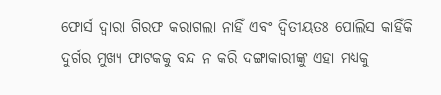ଫୋର୍ସ ଦ୍ବାରା ଗିରଫ କରାଗଲା ନାହିଁ ଏବଂ ଦ୍ବିତୀୟତଃ ପୋଲିସ କାହିଁକି ଦୁର୍ଗର ମୁଖ୍ୟ ଫାଟକକୁ ବନ୍ଦ ନ କରି ଦଙ୍ଗାକାରୀଙ୍କୁ ଏହା ମଧ୍ୟକୁ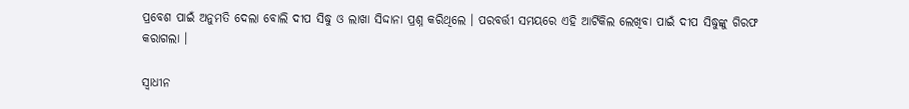ପ୍ରବେଶ ପାଇଁ ଅନୁମତି ଦେଲା ବୋଲି ଦୀପ ସିଦ୍ଧୁ ଓ ଲାଖା ସିଦ୍ଦାନା ପ୍ରଶ୍ନ କରିଥିଲେ । ପରବର୍ତ୍ତୀ ସମୟରେ ଏହି ଆର୍ଟିକିଲ ଲେଖିବା ପାଇଁ ଦୀପ ସିଦ୍ଧୁଙ୍କୁ ଗିରଫ କରାଗଲା ।

ସ୍ବାଧୀନ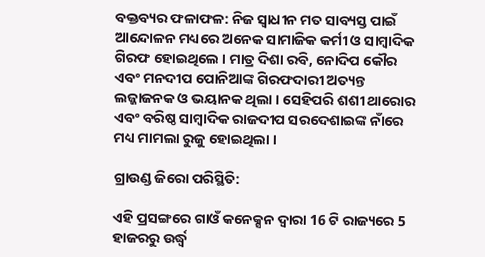ବକ୍ତବ୍ୟର ଫଳାଫଳ: ନିଜ ସ୍ବାଧୀନ ମତ ସାବ୍ୟସ୍ତ ପାଇଁ ଆନ୍ଦୋଳନ ମଧ୍ୟରେ ଅନେକ ସାମାଜିକ କର୍ମୀ ଓ ସାମ୍ବାଦିକ ଗିରଫ ହୋଇଥିଲେ । ମାତ୍ର ଦିଶା ରବି, ନୋଦିପ କୌର ଏବଂ ମନଦୀପ ପୋନିଆଙ୍କ ଗିରଫଦାରୀ ଅତ୍ୟନ୍ତ ଲଜ୍ଜାଜନକ ଓ ଭୟାନକ ଥିଲା । ସେହିପରି ଶଶୀ ଥାରୋର ଏବଂ ବରିଷ୍ଠ ସାମ୍ବାଦିକ ରାଜଦୀପ ସରଦେଶାଇଙ୍କ ନାଁରେ ମଧ୍ୟ ମାମଲା ରୁଜୁ ହୋଇଥିଲା ।

ଗ୍ରାଉଣ୍ଡ ଜିରୋ ପରିସ୍ଥିତି:

ଏହି ପ୍ରସଙ୍ଗରେ ଗାଓଁ କନେକ୍ସନ ଦ୍ବାରା 16 ଟି ରାଜ୍ୟରେ 5 ହାଜରରୁ ଉର୍ଦ୍ଧ୍ବ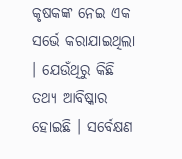କୃଷକଙ୍କ ନେଇ ଏକ ସର୍ଭେ କରାଯାଇଥିଲା । ଯେଉଁଥିରୁ କିଛି ତଥ୍ୟ ଆବିଷ୍କାର ହୋଇଛି । ସର୍ବେକ୍ଷଣ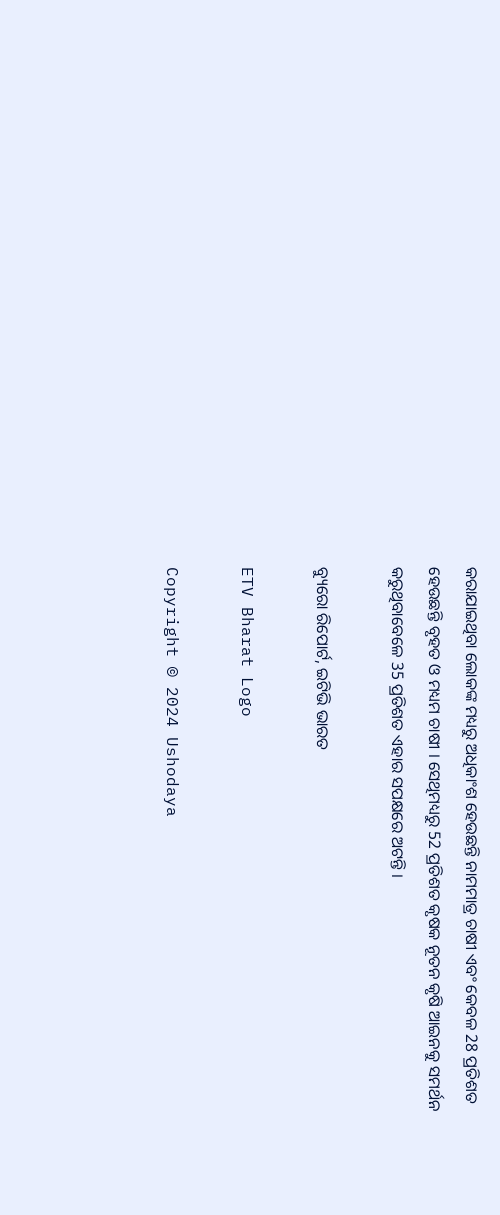କରାଯାଇଥିବା ଲୋକଙ୍କ ମଧ୍ୟରୁ ଅଧିକାଂଶ ହେଉଛନ୍ତି ନାମମାତ୍ର ଚାଷୀ ଏବଂ କେବଳ 28 ପ୍ରତିଶତ ହେଉଛନ୍ତି ବୃହତ ଓ ମଧ୍ୟମ ଚାଷୀ । ସେଥିମଧ୍ୟରୁ 52 ପ୍ରତିଶତ କୃଷକ ନୂତନ କୃଷି ଆଇନକୁ ସମର୍ଥନ କରୁଥିବାବେଳେ 35 ପ୍ରତିଶତ ଏହାର ସପକ୍ଷରେ ଅଟନ୍ତି ।

ବ୍ୟୁରୋ ରିପୋର୍ଟ, ଇଟିଭି ଭାରତ

ETV Bharat Logo

Copyright © 2024 Ushodaya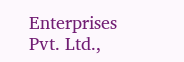Enterprises Pvt. Ltd.,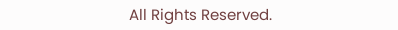All Rights Reserved.